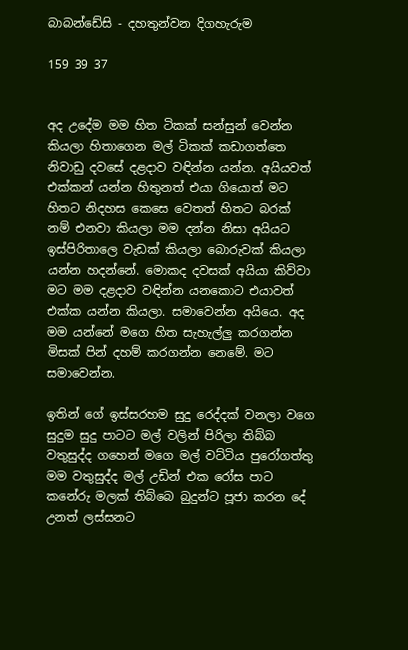බාබන්ඩේසි - දහතුන්වන දිගහැරුම

159 39 37


අද උදේම මම හිත ටිකක් සන්සුන් වෙන්න කියලා හිතාගෙන මල් ටිකක් කඩාගත්තෙ නිවාඩු දවසේ දළදාව වඳින්න යන්න. අයියවත් එක්කන් යන්න හිතුනත් එයා ගියොත් මට හිතට නිදහස කෙසෙ වෙතත් හිතට බරක් නම් එනවා කියලා මම දන්න නිසා අයියට ඉස්පිරිතාලෙ වැඩක් කියලා බොරුවක් කියලා යන්න හදන්නේ. මොකද දවසක් අයියා කිව්වා මට මම දළදාව වඳින්න යනකොට එයාවත් එක්ක යන්න කියලා. සමාවෙන්න අයියෙ. අද මම යන්නේ මගෙ හිත සැහැල්ලු කරගන්න මිසක් පින් දහම් කරගන්න නෙමේ. මට සමාවෙන්න.

ඉතින් ගේ ඉස්සරහම සුදු රෙද්දක් වනලා වගෙ සුදුම සුදු පාටට මල් වලින් පිරිලා තිබ්බ වතුසුද්ද ගහෙන් මගෙ මල් වට්ටිය පුරෝගත්තු මම වතුසුද්ද මල් උඩින් එක රෝස පාට කනේරු මලක් තිබ්බෙ බුදුන්ට පූජා කරන දේ උනත් ලස්සනට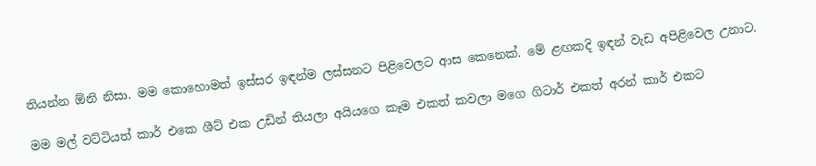තියන්න ඕනි නිසා. මම කොහොමත් ඉස්සර ඉඳන්ම ලස්සනට පිළිවෙලට ආස කෙනෙක්. මේ ළඟකදි ඉඳන් වැඩ අපිළිවෙල උනාට.

මම මල් වට්ටියත් කාර් එකෙ ශීට් එක උඩින් තියලා අයියගෙ කෑම එකත් කවලා මගෙ ගිටාර් එකත් අරන් කාර් එකට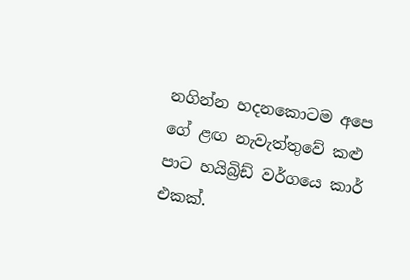නගින්න හදනකොටම අපෙ ගේ ළඟ නැවැත්තුවේ කළු පාට හයිබ්‍රිඩ් වර්ගයෙ කාර් එකක්.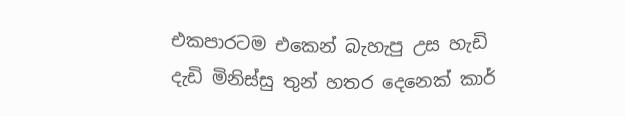එකපාරටම එකෙන් බැහැපු උස හැඩි දැඩි මිනිස්සු තුන් හතර දෙනෙක් කාර්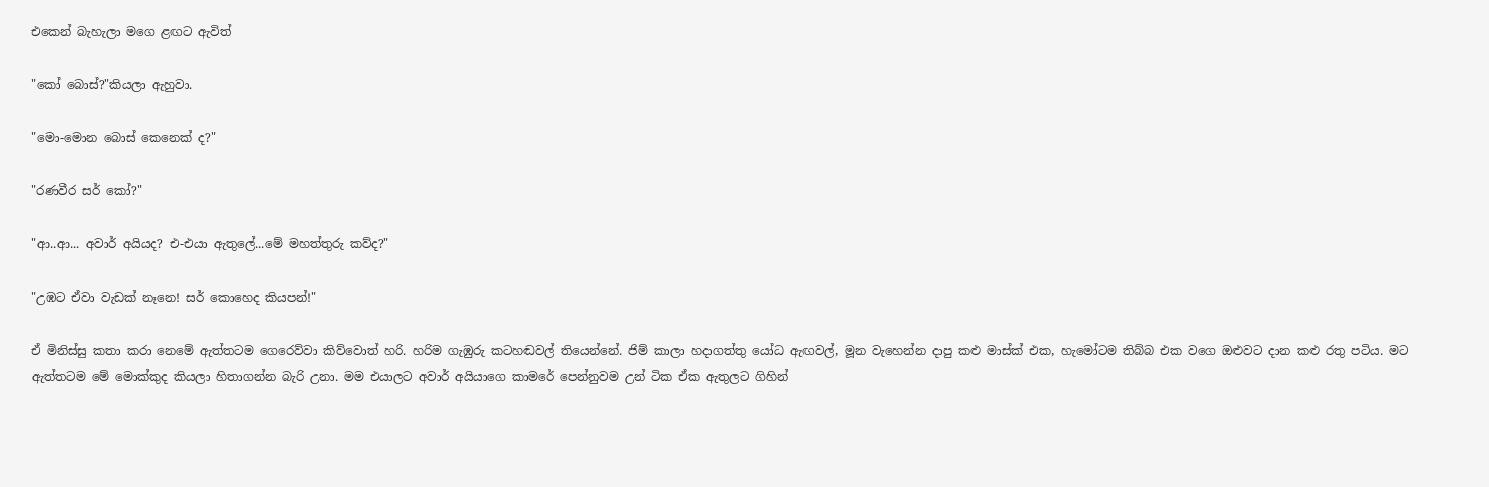එකෙන් බැහැලා මගෙ ළඟට ඇවිත්

"කෝ බොස්?"කියලා ඇහුවා.

"මො-මොන බොස් කෙනෙක් ද?"

"රණවීර සර් කෝ?"

"ආ..ආ... අවාර් අයියද? එ-එයා ඇතුලේ...මේ මහත්තුරු කව්ද?"

"උඹට ඒවා වැඩක් නෑනෙ! සර් කොහෙද කියපන්!"

ඒ මිනිස්සු කතා කරා නෙමේ ඇත්තටම ගෙරෙව්වා කිව්වොත් හරි. හරිම ගැඹුරු කටහඬවල් තියෙන්නේ. ජිම් කාලා හදාගත්තු යෝධ ඇඟවල්, මූන වැහෙන්න දාපු කළු මාස්ක් එක, හැමෝටම තිබ්බ එක වගෙ ඔළුවට දාන කළු රතු පටිය. මට ඇත්තටම මේ මොක්කුද කියලා හිතාගන්න බැරි උනා. මම එයාලට අවාර් අයියාගෙ කාමරේ පෙන්නුවම උන් ටික ඒක ඇතුලට ගිහින්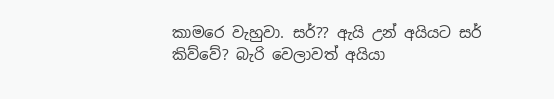කාමරෙ වැහුවා. සර්?? ඇයි උන් අයියට සර් කිව්වේ? බැරි වෙලාවත් අයියා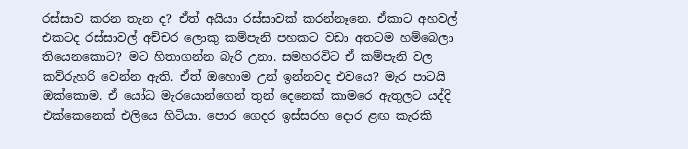රස්සාව කරන තැන ද? ඒත් අයියා රස්සාවක් කරන්නෑනෙ. ඒකාට අහවල් එකටද රස්සාවල් අච්චර ලොකු කම්පැනි පහකට වඩා අතටම හම්බෙලා තියෙනකොට? මට හිතාගන්න බැරි උනා. සමහරවිට ඒ කම්පැනි වල කව්රුහරි වෙන්න ඇති. ඒත් ඔහොම උන් ඉන්නවද එවයෙ? මැර පාටයි ඔක්කොම. ඒ යෝධ මැරයොන්ගෙන් තුන් දෙනෙක් කාමරෙ ඇතුලට යද්දි එක්කෙනෙක් එලියෙ හිටියා. පොර ගෙදර ඉස්සරහ දොර ළඟ කැරකි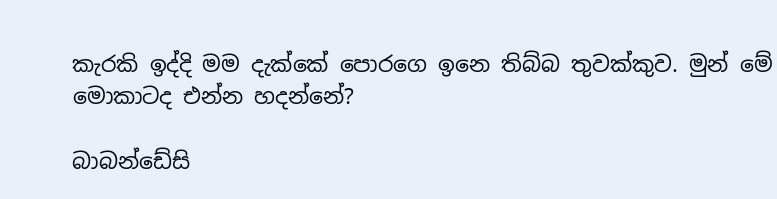කැරකි ඉද්දි මම දැක්කේ පොරගෙ ඉනෙ තිබ්බ තුවක්කුව. මුන් මේ මොකාටද එන්න හදන්නේ?

බාබන්ඩේසි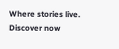Where stories live. Discover now